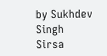by Sukhdev Singh Sirsa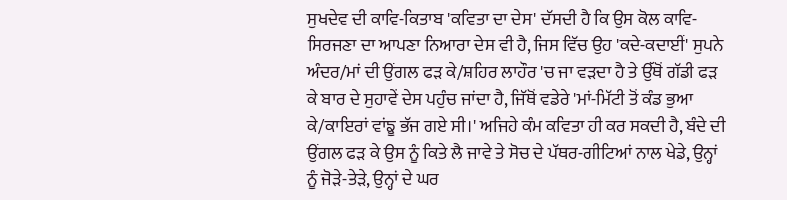ਸੁਖਦੇਵ ਦੀ ਕਾਵਿ-ਕਿਤਾਬ 'ਕਵਿਤਾ ਦਾ ਦੇਸ' ਦੱਸਦੀ ਹੈ ਕਿ ਉਸ ਕੋਲ ਕਾਵਿ-ਸਿਰਜਣਾ ਦਾ ਆਪਣਾ ਨਿਆਰਾ ਦੇਸ ਵੀ ਹੈ, ਜਿਸ ਵਿੱਚ ਉਹ 'ਕਦੇ-ਕਦਾਈਂ' ਸੁਪਨੇ ਅੰਦਰ/ਮਾਂ ਦੀ ਉਂਗਲ ਫੜ ਕੇ/ਸ਼ਹਿਰ ਲਾਹੌਰ 'ਚ ਜਾ ਵੜਦਾ ਹੈ ਤੇ ਉੱਥੋਂ ਗੱਡੀ ਫੜ ਕੇ ਬਾਰ ਦੇ ਸੁਹਾਵੇਂ ਦੇਸ ਪਹੁੰਚ ਜਾਂਦਾ ਹੈ, ਜਿੱਥੋਂ ਵਡੇਰੇ 'ਮਾਂ-ਮਿੱਟੀ ਤੋਂ ਕੰਡ ਭੁਆ ਕੇ/ਕਾਇਰਾਂ ਵਾਂਙੂ ਭੱਜ ਗਏ ਸੀ।' ਅਜਿਹੇ ਕੰਮ ਕਵਿਤਾ ਹੀ ਕਰ ਸਕਦੀ ਹੈ, ਬੰਦੇ ਦੀ ਉਂਗਲ ਫੜ ਕੇ ਉਸ ਨੂੰ ਕਿਤੇ ਲੈ ਜਾਵੇ ਤੇ ਸੋਚ ਦੇ ਪੱਥਰ-ਗੀਟਿਆਂ ਨਾਲ ਖੇਡੇ, ਉਨ੍ਹਾਂ ਨੂੰ ਜੋੜੇ-ਤੇੜੇ, ਉਨ੍ਹਾਂ ਦੇ ਘਰ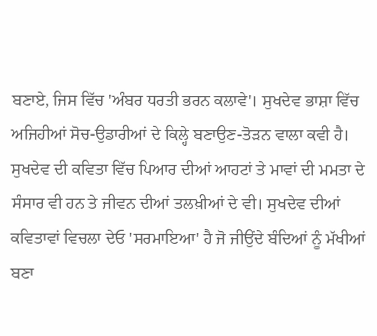ਬਣਾਏ, ਜਿਸ ਵਿੱਚ 'ਅੰਬਰ ਧਰਤੀ ਭਰਨ ਕਲਾਵੇ'। ਸੁਖਦੇਵ ਭਾਸ਼ਾ ਵਿੱਚ ਅਜਿਹੀਆਂ ਸੋਚ-ਉਡਾਰੀਆਂ ਦੇ ਕਿਲ੍ਹੇ ਬਣਾਉਣ-ਤੋੜਨ ਵਾਲਾ ਕਵੀ ਹੈ। ਸੁਖਦੇਵ ਦੀ ਕਵਿਤਾ ਵਿੱਚ ਪਿਆਰ ਦੀਆਂ ਆਹਟਾਂ ਤੇ ਮਾਵਾਂ ਦੀ ਮਮਤਾ ਦੇ ਸੰਸਾਰ ਵੀ ਹਨ ਤੇ ਜੀਵਨ ਦੀਆਂ ਤਲਖ਼ੀਆਂ ਦੇ ਵੀ। ਸੁਖਦੇਵ ਦੀਆਂ ਕਵਿਤਾਵਾਂ ਵਿਚਲਾ ਦੇਓ 'ਸਰਮਾਇਆ' ਹੈ ਜੋ ਜੀਉਂਦੇ ਬੰਦਿਆਂ ਨੂੰ ਮੱਖੀਆਂ ਬਣਾ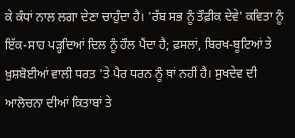ਕੇ ਕੰਧਾਂ ਨਾਲ ਲਗਾ ਦੇਣਾ ਚਾਹੁੰਦਾ ਹੈ। 'ਰੱਬ ਸਭ ਨੂੰ ਤੌਫ਼ੀਕ ਦੇਵੇ' ਕਵਿਤਾ ਨੂੰ ਇੱਕ-ਸਾਹ ਪੜ੍ਹਦਿਆਂ ਦਿਲ ਨੂੰ ਹੌਲ ਪੈਂਦਾ ਹੈ; ਫ਼ਸਲਾਂ, ਬਿਰਖ-ਬੂਟਿਆਂ ਤੇ ਖ਼ੁਸ਼ਬੋਈਆਂ ਵਾਲੀ ਧਰਤ 'ਤੇ ਪੈਰ ਧਰਨ ਨੂੰ ਥਾਂ ਨਹੀਂ ਹੈ। ਸੁਖਦੇਵ ਦੀ ਆਲੋਚਨਾ ਦੀਆਂ ਕਿਤਾਬਾਂ ਤੇ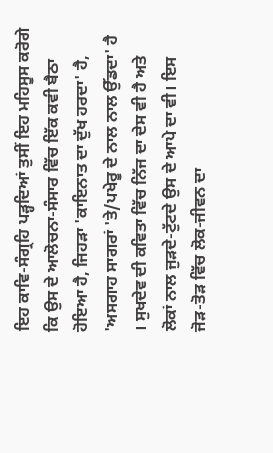ਇਹ ਕਾਵਿ-ਸੰਗ੍ਰਹਿ ਪੜ੍ਹਦਿਆਂ ਤੁਸੀਂ ਇਹ ਮਹਿਸੂਸ ਕਰੋਗੇ ਕਿ ਉਸ ਦੇ ਆਲੋਚਨਾ-ਸੰਸਾਰ ਵਿੱਚ ਇੱਕ ਕਵੀ ਬੈਠਾ ਹੋਇਆ ਹੈ, ਜਿਹੜਾ 'ਕਾਇਨਾਤ ਦਾ ਦੁੱਖ ਹਰਦਾ' ਹੈ, 'ਅਸਗਾਹ ਸਾਗਰਾਂ 'ਤੇ/ਪਖੇਰੂ ਦੇ ਨਾਲ ਨਾਲ ਉੱਡਦਾ' ਹੈ । ਸੁਖਦੇਵ ਦੀ ਕਵਿਤਾ ਵਿੱਚ ਨਿੱਜ ਦਾ ਦੇਸ ਵੀ ਹੈ ਅਤੇ ਲੋਕਾਂ ਨਾਲ ਜੁੜਦੇ-ਟੁੱਟਦੇ ਉਸ ਦੇ ਆਪੇ ਦਾ ਵੀ। ਇਸ ਜੋੜ-ਤੋੜ ਵਿੱਚ ਲੋਕ-ਜੀਵਨ ਦਾ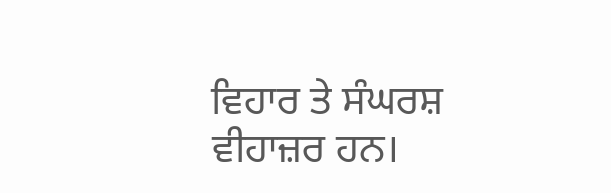ਵਿਹਾਰ ਤੇ ਸੰਘਰਸ਼ ਵੀਹਾਜ਼ਰ ਹਨ।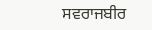ਸਵਰਾਜਬੀਰ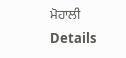ਮੋਹਾਲੀ
Details